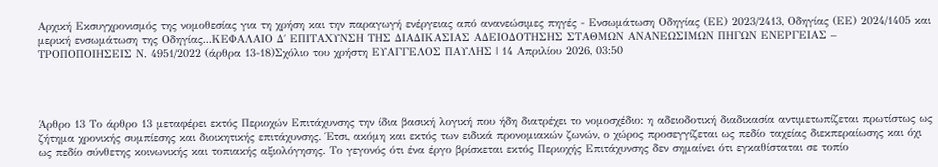Αρχική Εκσυγχρονισμός της νομοθεσίας για τη χρήση και την παραγωγή ενέργειας από ανανεώσιμες πηγές - Ενσωμάτωση Οδηγίας (ΕΕ) 2023/2413, Οδηγίας (ΕΕ) 2024/1405 και μερική ενσωμάτωση της Οδηγίας...ΚΕΦΑΛΑΙΟ Δ΄ ΕΠΙΤΑΧΥΝΣΗ ΤΗΣ ΔΙΑΔΙΚΑΣΙΑΣ ΑΔΕΙΟΔΟΤΗΣΗΣ ΣΤΑΘΜΩΝ ΑΝΑΝΕΩΣΙΜΩΝ ΠΗΓΩΝ ΕΝΕΡΓΕΙΑΣ – ΤΡΟΠΟΠΟΙΗΣΕΙΣ Ν. 4951/2022 (άρθρα 13-18)Σχόλιο του χρήστη ΕΥΑΓΓΕΛΟΣ ΠΑΥΛΗΣ | 14 Απριλίου 2026, 03:50




Άρθρο 13 Το άρθρο 13 μεταφέρει εκτός Περιοχών Επιτάχυνσης την ίδια βασική λογική που ήδη διατρέχει το νομοσχέδιο: η αδειοδοτική διαδικασία αντιμετωπίζεται πρωτίστως ως ζήτημα χρονικής συμπίεσης και διοικητικής επιτάχυνσης. Έτσι, ακόμη και εκτός των ειδικά προνομιακών ζωνών, ο χώρος προσεγγίζεται ως πεδίο ταχείας διεκπεραίωσης και όχι ως πεδίο σύνθετης κοινωνικής και τοπιακής αξιολόγησης. Το γεγονός ότι ένα έργο βρίσκεται εκτός Περιοχής Επιτάχυνσης δεν σημαίνει ότι εγκαθίσταται σε τοπίο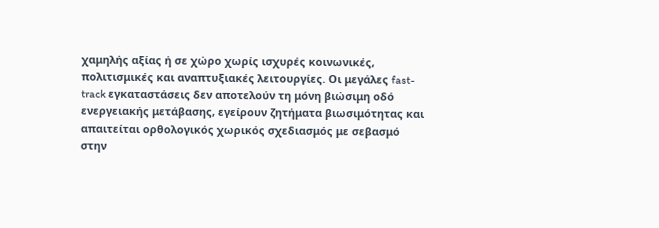χαμηλής αξίας ή σε χώρο χωρίς ισχυρές κοινωνικές, πολιτισμικές και αναπτυξιακές λειτουργίες. Οι μεγάλες fast-track εγκαταστάσεις δεν αποτελούν τη μόνη βιώσιμη οδό ενεργειακής μετάβασης, εγείρουν ζητήματα βιωσιμότητας και απαιτείται ορθολογικός χωρικός σχεδιασμός με σεβασμό στην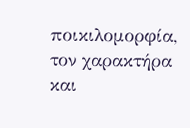ποικιλομορφία, τον χαρακτήρα και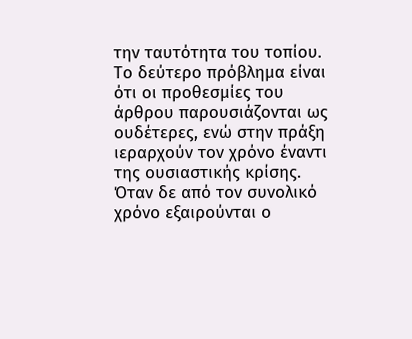την ταυτότητα του τοπίου. Το δεύτερο πρόβλημα είναι ότι οι προθεσμίες του άρθρου παρουσιάζονται ως ουδέτερες, ενώ στην πράξη ιεραρχούν τον χρόνο έναντι της ουσιαστικής κρίσης. Όταν δε από τον συνολικό χρόνο εξαιρούνται ο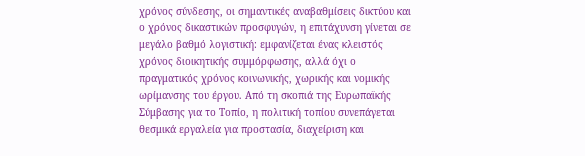χρόνος σύνδεσης, οι σημαντικές αναβαθμίσεις δικτύου και ο χρόνος δικαστικών προσφυγών, η επιτάχυνση γίνεται σε μεγάλο βαθμό λογιστική: εμφανίζεται ένας κλειστός χρόνος διοικητικής συμμόρφωσης, αλλά όχι ο πραγματικός χρόνος κοινωνικής, χωρικής και νομικής ωρίμανσης του έργου. Από τη σκοπιά της Ευρωπαϊκής Σύμβασης για το Τοπίο, η πολιτική τοπίου συνεπάγεται θεσμικά εργαλεία για προστασία, διαχείριση και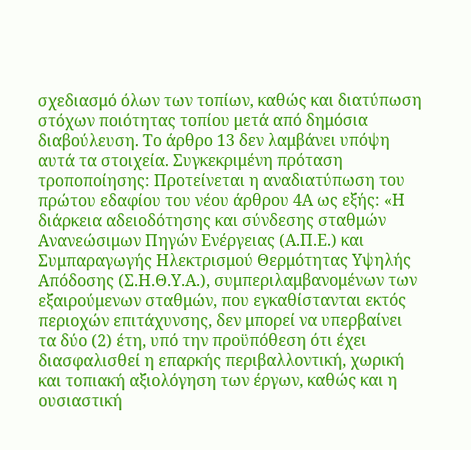σχεδιασμό όλων των τοπίων, καθώς και διατύπωση στόχων ποιότητας τοπίου μετά από δημόσια διαβούλευση. Το άρθρο 13 δεν λαμβάνει υπόψη αυτά τα στοιχεία. Συγκεκριμένη πρόταση τροποποίησης: Προτείνεται η αναδιατύπωση του πρώτου εδαφίου του νέου άρθρου 4Α ως εξής: «Η διάρκεια αδειοδότησης και σύνδεσης σταθμών Ανανεώσιμων Πηγών Ενέργειας (Α.Π.Ε.) και Συμπαραγωγής Ηλεκτρισμού Θερμότητας Υψηλής Απόδοσης (Σ.Η.Θ.Υ.Α.), συμπεριλαμβανομένων των εξαιρούμενων σταθμών, που εγκαθίστανται εκτός περιοχών επιτάχυνσης, δεν μπορεί να υπερβαίνει τα δύο (2) έτη, υπό την προϋπόθεση ότι έχει διασφαλισθεί η επαρκής περιβαλλοντική, χωρική και τοπιακή αξιολόγηση των έργων, καθώς και η ουσιαστική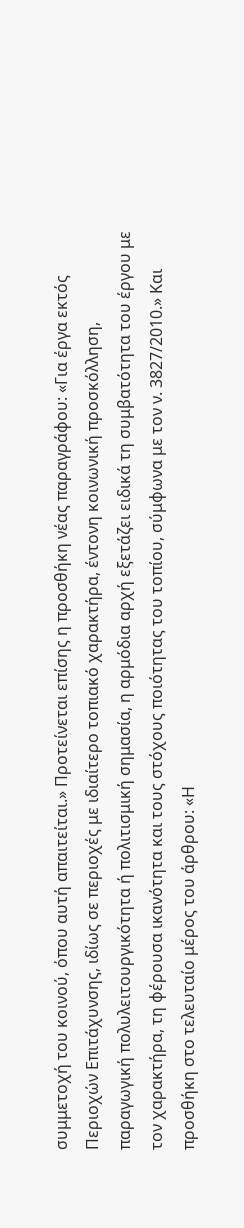συμμετοχή του κοινού, όπου αυτή απαιτείται.» Προτείνεται επίσης η προσθήκη νέας παραγράφου: «Για έργα εκτός Περιοχών Επιτάχυνσης, ιδίως σε περιοχές με ιδιαίτερο τοπιακό χαρακτήρα, έντονη κοινωνική προσκόλληση, παραγωγική πολυλειτουργικότητα ή πολιτισμική σημασία, η αρμόδια αρχή εξετάζει ειδικά τη συμβατότητα του έργου με τον χαρακτήρα, τη φέρουσα ικανότητα και τους στόχους ποιότητας του τοπίου, σύμφωνα με τον ν. 3827/2010.» Και προσθήκη στο τελευταίο μέρος του άρθρου: «Η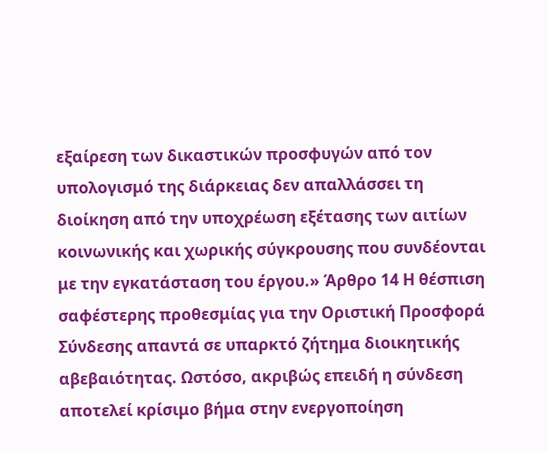εξαίρεση των δικαστικών προσφυγών από τον υπολογισμό της διάρκειας δεν απαλλάσσει τη διοίκηση από την υποχρέωση εξέτασης των αιτίων κοινωνικής και χωρικής σύγκρουσης που συνδέονται με την εγκατάσταση του έργου.» Άρθρο 14 Η θέσπιση σαφέστερης προθεσμίας για την Οριστική Προσφορά Σύνδεσης απαντά σε υπαρκτό ζήτημα διοικητικής αβεβαιότητας. Ωστόσο, ακριβώς επειδή η σύνδεση αποτελεί κρίσιμο βήμα στην ενεργοποίηση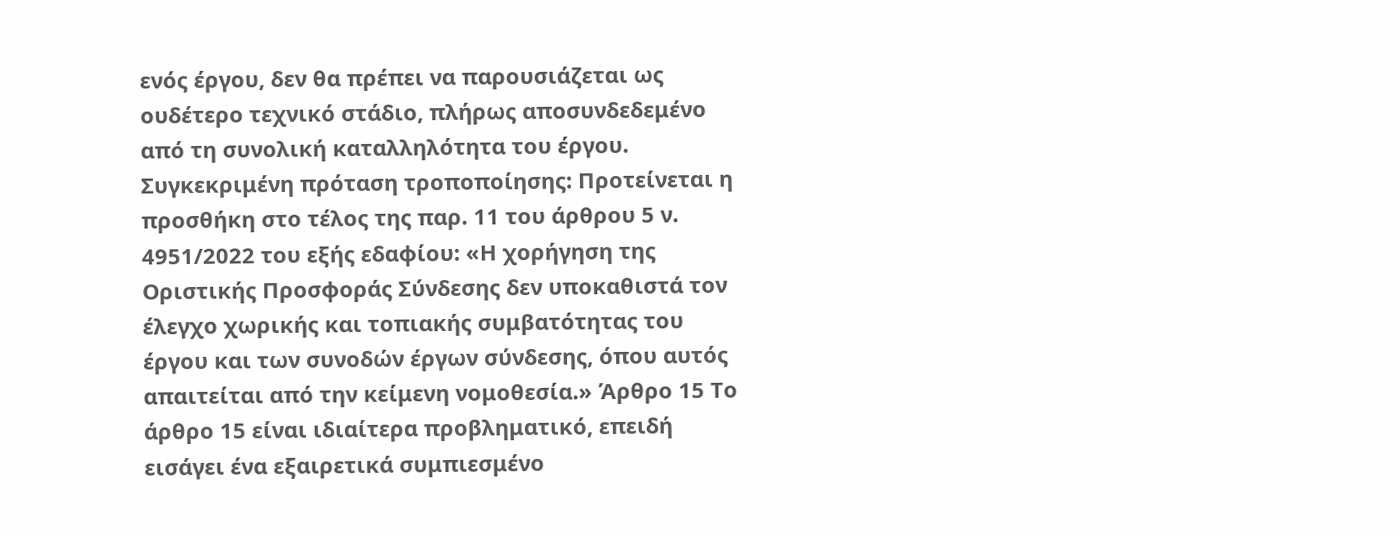ενός έργου, δεν θα πρέπει να παρουσιάζεται ως ουδέτερο τεχνικό στάδιο, πλήρως αποσυνδεδεμένο από τη συνολική καταλληλότητα του έργου. Συγκεκριμένη πρόταση τροποποίησης: Προτείνεται η προσθήκη στο τέλος της παρ. 11 του άρθρου 5 ν. 4951/2022 του εξής εδαφίου: «Η χορήγηση της Οριστικής Προσφοράς Σύνδεσης δεν υποκαθιστά τον έλεγχο χωρικής και τοπιακής συμβατότητας του έργου και των συνοδών έργων σύνδεσης, όπου αυτός απαιτείται από την κείμενη νομοθεσία.» Άρθρο 15 Το άρθρο 15 είναι ιδιαίτερα προβληματικό, επειδή εισάγει ένα εξαιρετικά συμπιεσμένο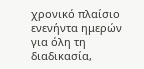χρονικό πλαίσιο ενενήντα ημερών για όλη τη διαδικασία,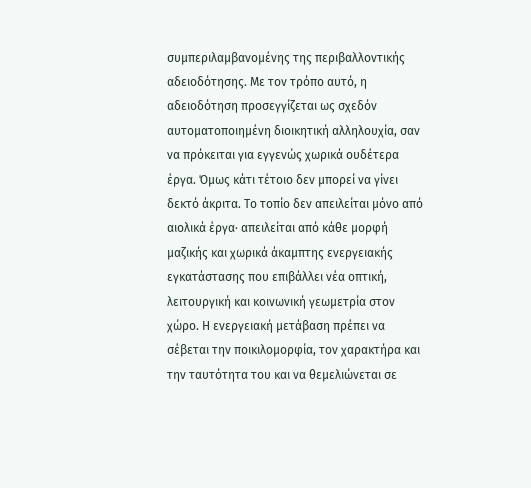συμπεριλαμβανομένης της περιβαλλοντικής αδειοδότησης. Με τον τρόπο αυτό, η αδειοδότηση προσεγγίζεται ως σχεδόν αυτοματοποιημένη διοικητική αλληλουχία, σαν να πρόκειται για εγγενώς χωρικά ουδέτερα έργα. Όμως κάτι τέτοιο δεν μπορεί να γίνει δεκτό άκριτα. Το τοπίο δεν απειλείται μόνο από αιολικά έργα· απειλείται από κάθε μορφή μαζικής και χωρικά άκαμπτης ενεργειακής εγκατάστασης που επιβάλλει νέα οπτική, λειτουργική και κοινωνική γεωμετρία στον χώρο. Η ενεργειακή μετάβαση πρέπει να σέβεται την ποικιλομορφία, τον χαρακτήρα και την ταυτότητα του και να θεμελιώνεται σε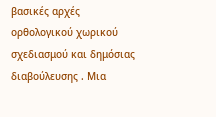βασικές αρχές ορθολογικού χωρικού σχεδιασμού και δημόσιας διαβούλευσης . Μια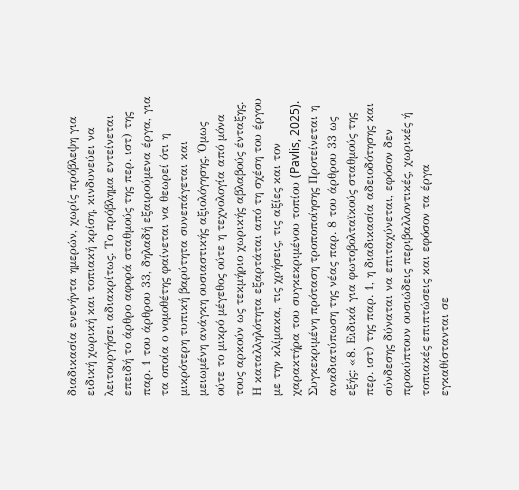διαδικασία ενενήντα ημερών, χωρίς πρόβλεψη για ειδική χωρική και τοπιακή κρίση, κινδυνεύει να λειτουργήσει αδιακρίτως. Το πρόβλημα εντείνεται επειδή το άρθρο αφορά σταθμούς της περ. ιστ) της παρ. 1 του άρθρου 33, δηλαδή εξαιρούμενα έργα, για τα οποία ο νομοθέτης φαίνεται να θεωρεί ότι η μικρότερη τυπική βαρύτητα συνεπάγεται και μειωμένη ανάγκη ουσιαστικής αξιολόγησης. Όμως ούτε το μικρό μέγεθος ούτε η τεχνολογία από μόνα τους αρκούν ως τεκμήριο χωρικής αβλαβούς ένταξης. Η καταλληλότητα εξαρτάται από τη σχέση του έργου με την κλίμακα, τις χρήσεις, τις αξίες και τον χαρακτήρα του συγκεκριμένου τοπίου (Pavlis, 2025). Συγκεκριμένη πρόταση τροποποίησης Προτείνεται η αναδιατύπωση της νέας παρ. 8 του άρθρου 33 ως εξής: «8. Ειδικά για φωτοβολταϊκούς σταθμούς της περ. ιστ) της παρ. 1, η διαδικασία αδειοδότησης και σύνδεσης δύναται να επιταχύνεται, εφόσον δεν προκύπτουν ουσιώδεις περιβαλλοντικές, χωρικές ή τοπιακές επιπτώσεις και εφόσον τα έργα εγκαθίστανται σε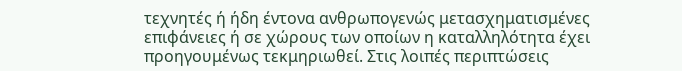τεχνητές ή ήδη έντονα ανθρωπογενώς μετασχηματισμένες επιφάνειες ή σε χώρους των οποίων η καταλληλότητα έχει προηγουμένως τεκμηριωθεί. Στις λοιπές περιπτώσεις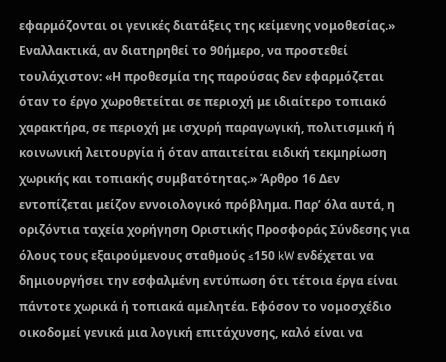εφαρμόζονται οι γενικές διατάξεις της κείμενης νομοθεσίας.» Εναλλακτικά, αν διατηρηθεί το 90ήμερο, να προστεθεί τουλάχιστον: «Η προθεσμία της παρούσας δεν εφαρμόζεται όταν το έργο χωροθετείται σε περιοχή με ιδιαίτερο τοπιακό χαρακτήρα, σε περιοχή με ισχυρή παραγωγική, πολιτισμική ή κοινωνική λειτουργία ή όταν απαιτείται ειδική τεκμηρίωση χωρικής και τοπιακής συμβατότητας.» Άρθρο 16 Δεν εντοπίζεται μείζον εννοιολογικό πρόβλημα. Παρ’ όλα αυτά, η οριζόντια ταχεία χορήγηση Οριστικής Προσφοράς Σύνδεσης για όλους τους εξαιρούμενους σταθμούς ≤150 kW ενδέχεται να δημιουργήσει την εσφαλμένη εντύπωση ότι τέτοια έργα είναι πάντοτε χωρικά ή τοπιακά αμελητέα. Εφόσον το νομοσχέδιο οικοδομεί γενικά μια λογική επιτάχυνσης, καλό είναι να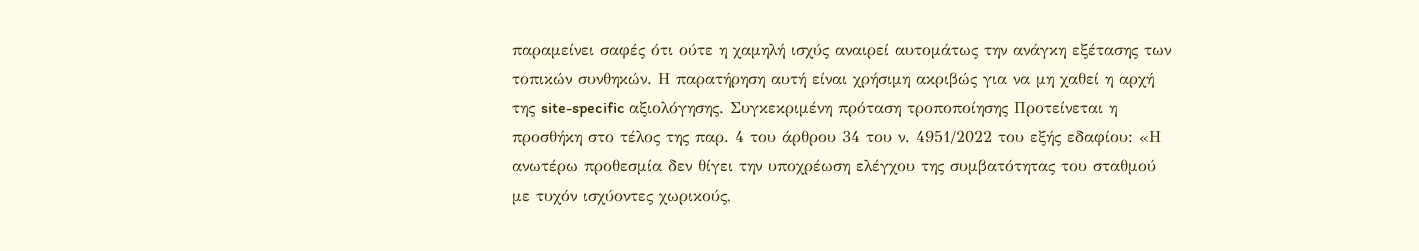παραμείνει σαφές ότι ούτε η χαμηλή ισχύς αναιρεί αυτομάτως την ανάγκη εξέτασης των τοπικών συνθηκών. Η παρατήρηση αυτή είναι χρήσιμη ακριβώς για να μη χαθεί η αρχή της site-specific αξιολόγησης. Συγκεκριμένη πρόταση τροποποίησης Προτείνεται η προσθήκη στο τέλος της παρ. 4 του άρθρου 34 του ν. 4951/2022 του εξής εδαφίου: «Η ανωτέρω προθεσμία δεν θίγει την υποχρέωση ελέγχου της συμβατότητας του σταθμού με τυχόν ισχύοντες χωρικούς,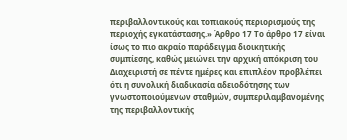περιβαλλοντικούς και τοπιακούς περιορισμούς της περιοχής εγκατάστασης.» Άρθρο 17 Το άρθρο 17 είναι ίσως το πιο ακραίο παράδειγμα διοικητικής συμπίεσης, καθώς μειώνει την αρχική απόκριση του Διαχειριστή σε πέντε ημέρες και επιπλέον προβλέπει ότι η συνολική διαδικασία αδειοδότησης των γνωστοποιούμενων σταθμών, συμπεριλαμβανομένης της περιβαλλοντικής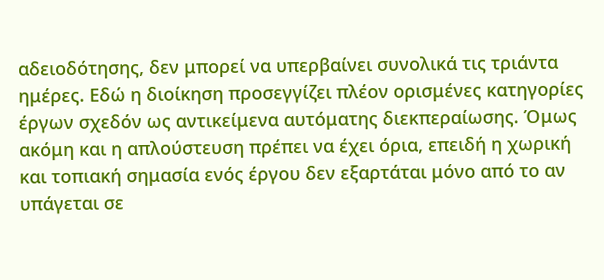αδειοδότησης, δεν μπορεί να υπερβαίνει συνολικά τις τριάντα ημέρες. Εδώ η διοίκηση προσεγγίζει πλέον ορισμένες κατηγορίες έργων σχεδόν ως αντικείμενα αυτόματης διεκπεραίωσης. Όμως ακόμη και η απλούστευση πρέπει να έχει όρια, επειδή η χωρική και τοπιακή σημασία ενός έργου δεν εξαρτάται μόνο από το αν υπάγεται σε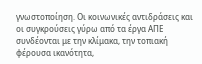γνωστοποίηση. Oι κοινωνικές αντιδράσεις και οι συγκρούσεις γύρω από τα έργα ΑΠΕ συνδέονται με την κλίμακα, την τοπιακή φέρουσα ικανότητα,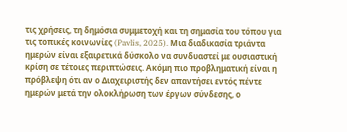τις χρήσεις, τη δημόσια συμμετοχή και τη σημασία του τόπου για τις τοπικές κοινωνίες (Pavlis, 2025). Μια διαδικασία τριάντα ημερών είναι εξαιρετικά δύσκολο να συνδυαστεί με ουσιαστική κρίση σε τέτοιες περιπτώσεις. Ακόμη πιο προβληματική είναι η πρόβλεψη ότι αν ο Διαχειριστής δεν απαντήσει εντός πέντε ημερών μετά την ολοκλήρωση των έργων σύνδεσης, ο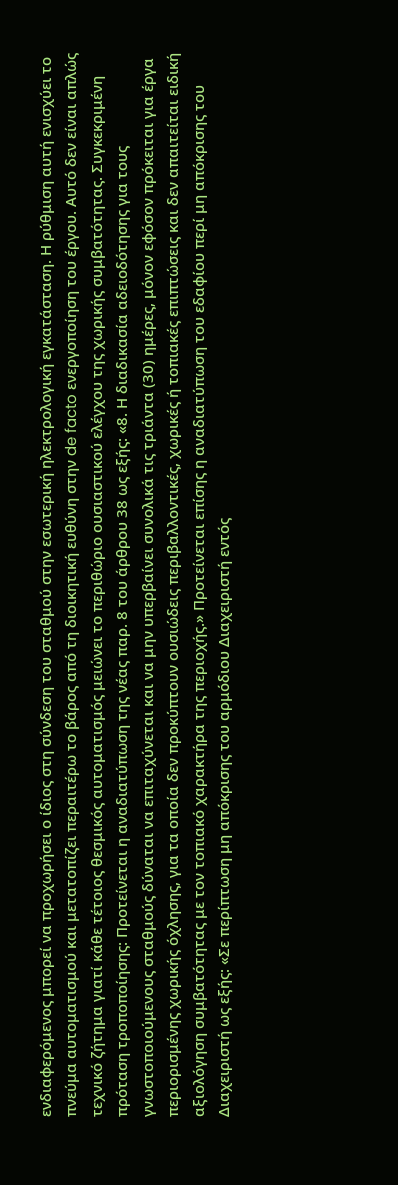ενδιαφερόμενος μπορεί να προχωρήσει ο ίδιος στη σύνδεση του σταθμού στην εσωτερική ηλεκτρολογική εγκατάσταση. Η ρύθμιση αυτή ενισχύει το πνεύμα αυτοματισμού και μετατοπίζει περαιτέρω το βάρος από τη διοικητική ευθύνη στην de facto ενεργοποίηση του έργου. Aυτό δεν είναι απλώς τεχνικό ζήτημα γιατί κάθε τέτοιος θεσμικός αυτοματισμός μειώνει το περιθώριο ουσιαστικού ελέγχου της χωρικής συμβατότητας. Συγκεκριμένη πρόταση τροποποίησης: Προτείνεται η αναδιατύπωση της νέας παρ. 8 του άρθρου 38 ως εξής: «8. Η διαδικασία αδειοδότησης για τους γνωστοποιούμενους σταθμούς δύναται να επιταχύνεται και να μην υπερβαίνει συνολικά τις τριάντα (30) ημέρες, μόνον εφόσον πρόκειται για έργα περιορισμένης χωρικής όχλησης, για τα οποία δεν προκύπτουν ουσιώδεις περιβαλλοντικές, χωρικές ή τοπιακές επιπτώσεις και δεν απαιτείται ειδική αξιολόγηση συμβατότητας με τον τοπιακό χαρακτήρα της περιοχής.» Προτείνεται επίσης η αναδιατύπωση του εδαφίου περί μη απόκρισης του Διαχειριστή ως εξής: «Σε περίπτωση μη απόκρισης του αρμόδιου Διαχειριστή εντός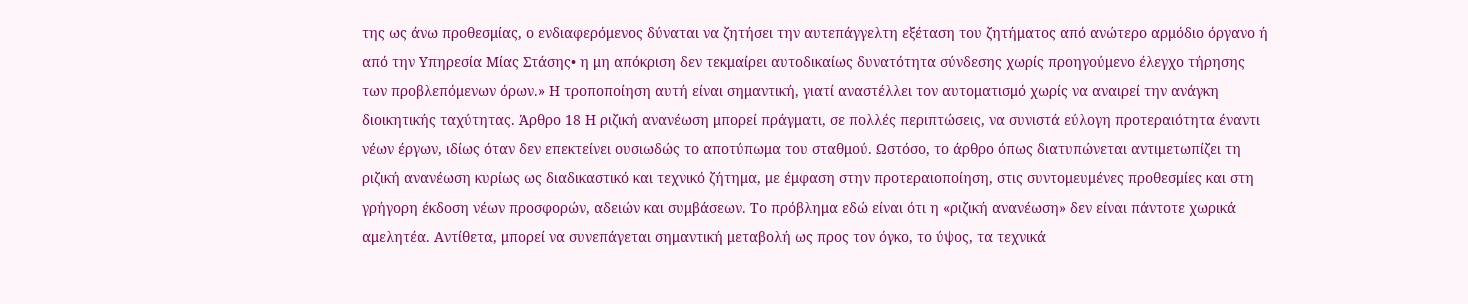της ως άνω προθεσμίας, ο ενδιαφερόμενος δύναται να ζητήσει την αυτεπάγγελτη εξέταση του ζητήματος από ανώτερο αρμόδιο όργανο ή από την Υπηρεσία Μίας Στάσης• η μη απόκριση δεν τεκμαίρει αυτοδικαίως δυνατότητα σύνδεσης χωρίς προηγούμενο έλεγχο τήρησης των προβλεπόμενων όρων.» Η τροποποίηση αυτή είναι σημαντική, γιατί αναστέλλει τον αυτοματισμό χωρίς να αναιρεί την ανάγκη διοικητικής ταχύτητας. Άρθρο 18 Η ριζική ανανέωση μπορεί πράγματι, σε πολλές περιπτώσεις, να συνιστά εύλογη προτεραιότητα έναντι νέων έργων, ιδίως όταν δεν επεκτείνει ουσιωδώς το αποτύπωμα του σταθμού. Ωστόσο, το άρθρο όπως διατυπώνεται αντιμετωπίζει τη ριζική ανανέωση κυρίως ως διαδικαστικό και τεχνικό ζήτημα, με έμφαση στην προτεραιοποίηση, στις συντομευμένες προθεσμίες και στη γρήγορη έκδοση νέων προσφορών, αδειών και συμβάσεων. Το πρόβλημα εδώ είναι ότι η «ριζική ανανέωση» δεν είναι πάντοτε χωρικά αμελητέα. Αντίθετα, μπορεί να συνεπάγεται σημαντική μεταβολή ως προς τον όγκο, το ύψος, τα τεχνικά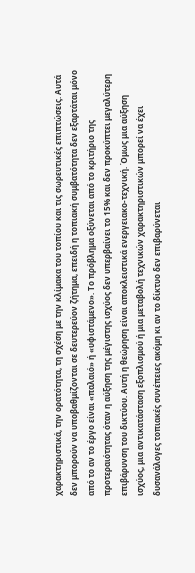χαρακτηριστικά, την ορατότητα, τη σχέση με την κλίμακα του τοπίου και τις σωρευτικές επιπτώσεις. Aυτά δεν μπορούν να υποβαθμίζονται σε δευτερεύον ζήτημα, επειδή η τοπιακή συμβατότητα δεν εξαρτάται μόνο από το αν το έργο είναι «παλαιό» ή «υφιστάμενο». Το πρόβλημα οξύνεται από το κριτήριο της προτεραιότητας όταν η αύξηση της μέγιστης ισχύος δεν υπερβαίνει το 15% και δεν προκύπτει μεγαλύτερη επιβάρυνση του δικτύου. Αυτή η θεώρηση είναι αποκλειστικά ενεργειακο-τεχνική. Όμως μια αύξηση ισχύος, μια αντικατάσταση εξοπλισμού ή μια μεταβολή τεχνικών χαρακτηριστικών μπορεί να έχει δυσανάλογες τοπιακές συνέπειες ακόμη κι αν το δίκτυο δεν επιβαρύνεται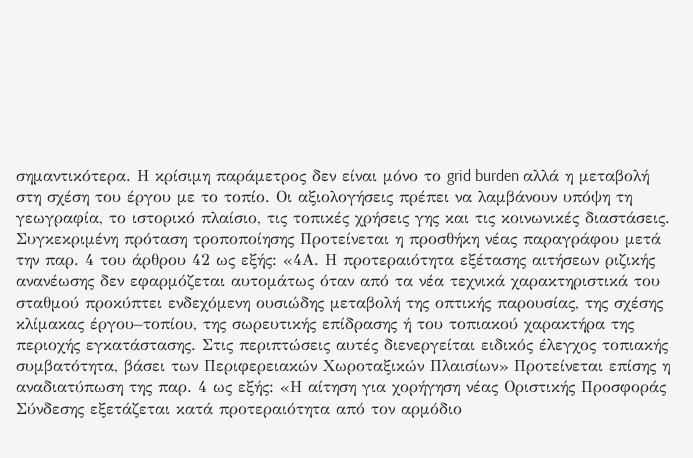σημαντικότερα. Η κρίσιμη παράμετρος δεν είναι μόνο το grid burden αλλά η μεταβολή στη σχέση του έργου με το τοπίο. Oι αξιολογήσεις πρέπει να λαμβάνουν υπόψη τη γεωγραφία, το ιστορικό πλαίσιο, τις τοπικές χρήσεις γης και τις κοινωνικές διαστάσεις. Συγκεκριμένη πρόταση τροποποίησης Προτείνεται η προσθήκη νέας παραγράφου μετά την παρ. 4 του άρθρου 42 ως εξής: «4Α. Η προτεραιότητα εξέτασης αιτήσεων ριζικής ανανέωσης δεν εφαρμόζεται αυτομάτως όταν από τα νέα τεχνικά χαρακτηριστικά του σταθμού προκύπτει ενδεχόμενη ουσιώδης μεταβολή της οπτικής παρουσίας, της σχέσης κλίμακας έργου–τοπίου, της σωρευτικής επίδρασης ή του τοπιακού χαρακτήρα της περιοχής εγκατάστασης. Στις περιπτώσεις αυτές διενεργείται ειδικός έλεγχος τοπιακής συμβατότητα, βάσει των Περιφερειακών Χωροταξικών Πλαισίων» Προτείνεται επίσης η αναδιατύπωση της παρ. 4 ως εξής: «Η αίτηση για χορήγηση νέας Οριστικής Προσφοράς Σύνδεσης εξετάζεται κατά προτεραιότητα από τον αρμόδιο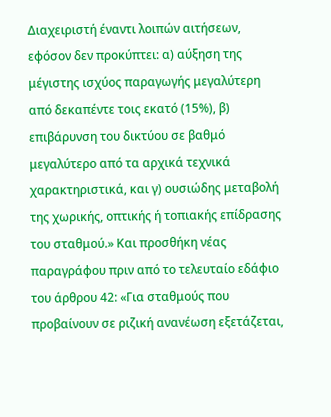Διαχειριστή έναντι λοιπών αιτήσεων, εφόσον δεν προκύπτει: α) αύξηση της μέγιστης ισχύος παραγωγής μεγαλύτερη από δεκαπέντε τοις εκατό (15%), β) επιβάρυνση του δικτύου σε βαθμό μεγαλύτερο από τα αρχικά τεχνικά χαρακτηριστικά, και γ) ουσιώδης μεταβολή της χωρικής, οπτικής ή τοπιακής επίδρασης του σταθμού.» Και προσθήκη νέας παραγράφου πριν από το τελευταίο εδάφιο του άρθρου 42: «Για σταθμούς που προβαίνουν σε ριζική ανανέωση εξετάζεται,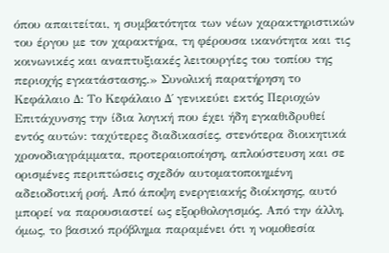όπου απαιτείται, η συμβατότητα των νέων χαρακτηριστικών του έργου με τον χαρακτήρα, τη φέρουσα ικανότητα και τις κοινωνικές και αναπτυξιακές λειτουργίες του τοπίου της περιοχής εγκατάστασης.» Συνολική παρατήρηση το Κεφάλαιο Δ: Το Κεφάλαιο Δ΄ γενικεύει εκτός Περιοχών Επιτάχυνσης την ίδια λογική που έχει ήδη εγκαθιδρυθεί εντός αυτών: ταχύτερες διαδικασίες, στενότερα διοικητικά χρονοδιαγράμματα, προτεραιοποίηση, απλούστευση και σε ορισμένες περιπτώσεις σχεδόν αυτοματοποιημένη αδειοδοτική ροή. Από άποψη ενεργειακής διοίκησης, αυτό μπορεί να παρουσιαστεί ως εξορθολογισμός. Από την άλλη, όμως, το βασικό πρόβλημα παραμένει ότι η νομοθεσία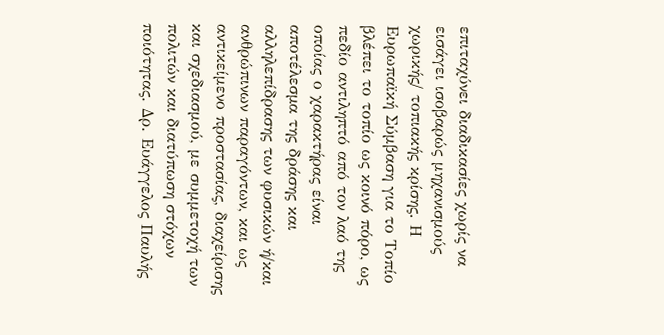επιταχύνει διαδικασίες χωρίς να εισάγει ισοβαρώς μηχανισμούς χωρικής/ τοπιακής κρίσης. Η Ευρωπαϊκή Σύμβαση για το Τοπίο βλέπει το τοπίο ως κοινό πόρο, ως πεδίο αντιληπτό από τον λαό της οποίας ο χαρακτήρας είναι αποτέλεσµα της δράσης και αλληλεπίδρασης των φυσικών ή/και ανθρώπινων παραγόντων, και ως αντικείμενο προστασίας, διαχείρισης και σχεδιασμού, με συμμετοχή των πολιτών και διατύπωση στόχων ποιότητας. Δρ. Ευάγγελος Παυλής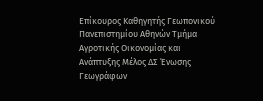Επίκουρος Καθηγητής Γεωπονικού Πανεπιστημίου Αθηνών Τμήμα Αγροτικής Οικονομίας και Ανάπτυξης Μέλος ΔΣ Ένωσης Γεωγράφων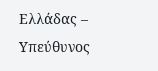Ελλάδας – Υπεύθυνος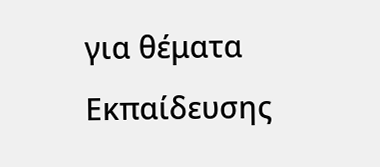για θέματα Εκπαίδευσης